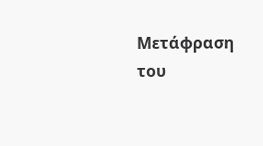Μετάφραση του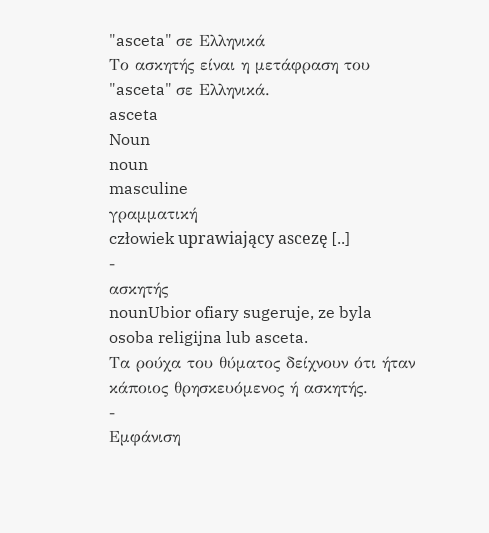"asceta" σε Ελληνικά
Το ασκητής είναι η μετάφραση του "asceta" σε Ελληνικά.
asceta
Noun
noun
masculine
γραμματική
człowiek uprawiający ascezę [..]
-
ασκητής
nounUbior ofiary sugeruje, ze byla osoba religijna lub asceta.
Τα ρούχα του θύματος δείχνουν ότι ήταν κάποιος θρησκευόμενος ή ασκητής.
-
Εμφάνιση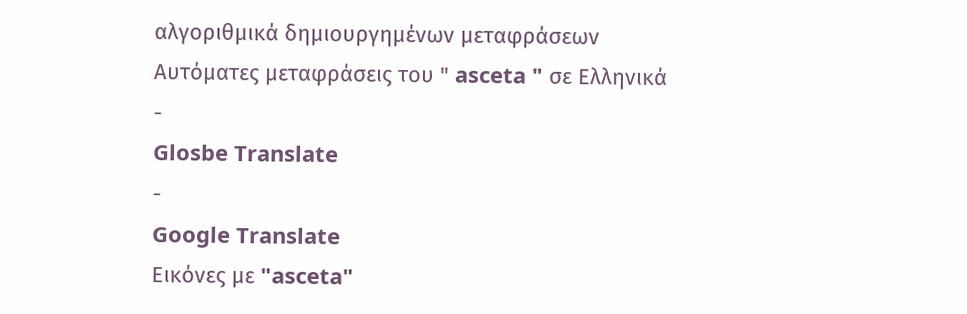αλγοριθμικά δημιουργημένων μεταφράσεων
Αυτόματες μεταφράσεις του " asceta " σε Ελληνικά
-
Glosbe Translate
-
Google Translate
Εικόνες με "asceta"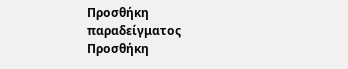Προσθήκη παραδείγματος
Προσθήκη